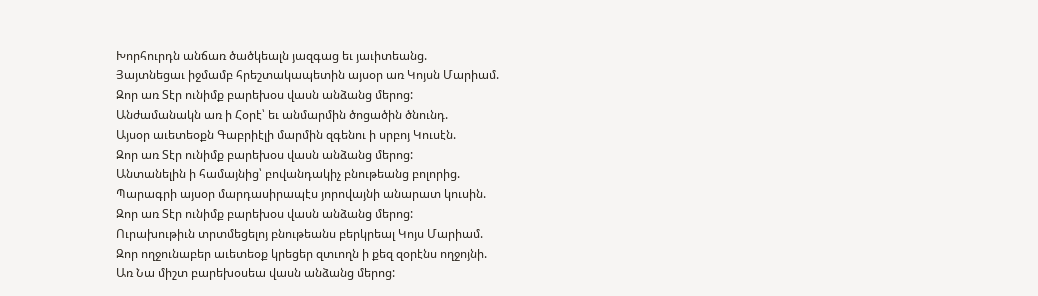Խորհուրդն անճառ ծածկեալն յազգաց եւ յաւիտեանց.
Յայտնեցաւ իջմամբ հրեշտակապետին այսօր առ Կոյսն Մարիամ.
Զոր առ Տէր ունիմք բարեխօս վասն անձանց մերոց:
Անժամանակն առ ի Հօրէ՝ եւ անմարմին ծոցածին ծնունդ.
Այսօր աւետեօքն Գաբրիէլի մարմին զգենու ի սրբոյ Կուսէն.
Զոր առ Տէր ունիմք բարեխօս վասն անձանց մերոց:
Անտանելին ի համայնից՝ բովանդակիչ բնութեանց բոլորից.
Պարագրի այսօր մարդասիրապէս յորովայնի անարատ կուսին.
Զոր առ Տէր ունիմք բարեխօս վասն անձանց մերոց:
Ուրախութիւն տրտմեցելոյ բնութեանս բերկրեալ Կոյս Մարիամ.
Զոր ողջունաբեր աւետեօք կրեցեր զտւողն ի քեզ զօրէնս ողջոյնի.
Առ Նա միշտ բարեխօսեա վասն անձանց մերոց: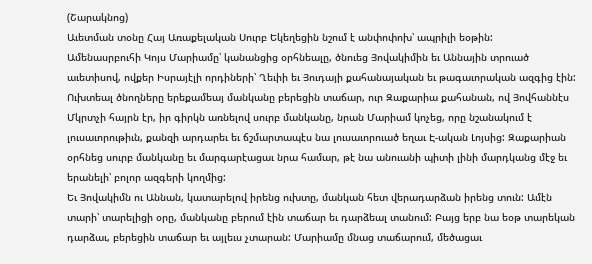(Շարակնոց)
Աւետման տօնը Հայ Առաքելական Սուրբ Եկեղեցին նշում է անփոփոխ՝ ապրիլի եօթին:
Ամենասրբուհի Կոյս Մարիամը՝ կանանցից օրհնեալը, ծնուեց Յովակիմին եւ Աննային տրուած աւետիսով, ովքեր Իսրայէլի որդիների՝ Ղեւիի եւ Յուդայի քահանայական եւ թագաւորական ազգից էին: Ուխտեալ ծնողները երեքամեայ մանկանը բերեցին տաճար, ուր Զաքարիա քահանան, ով Յովհաննէս Մկրտչի հայրն էր, իր գիրկն առնելով սուրբ մանկանը, նրան Մարիամ կոչեց, որը նշանակում է լուսաւորութիւն, քանզի արդարեւ եւ ճշմարտապէս նա լուսաւորուած եղաւ Է-ական Լոյսից: Զաքարիան օրհնեց սուրբ մանկանը եւ մարգարէացաւ նրա համար, թէ նա անուանի պիտի լինի մարդկանց մէջ եւ երանելի՝ բոլոր ազգերի կողմից:
Եւ Յովակիմն ու Աննան, կատարելով իրենց ուխտը, մանկան հետ վերադարձան իրենց տուն: Ամէն տարի՝ տարելիցի օրը, մանկանը բերում էին տաճար եւ դարձեալ տանում: Բայց երբ նա եօթ տարեկան դարձաւ, բերեցին տաճար եւ այլեւս չտարան: Մարիամը մնաց տաճարում, մեծացաւ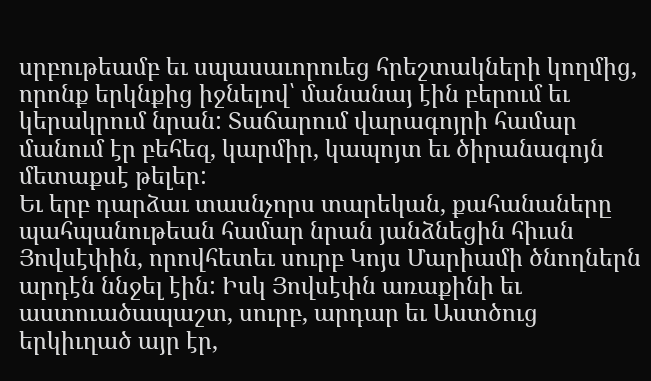սրբութեամբ եւ սպասաւորուեց հրեշտակների կողմից, որոնք երկնքից իջնելով՝ մանանայ էին բերում եւ կերակրում նրան: Տաճարում վարագոյրի համար մանում էր բեհեզ, կարմիր, կապոյտ եւ ծիրանագոյն մետաքսէ թելեր:
Եւ երբ դարձաւ տասնչորս տարեկան, քահանաները պահպանութեան համար նրան յանձնեցին հիւսն Յովսէփին, որովհետեւ սուրբ Կոյս Մարիամի ծնողներն արդէն ննջել էին: Իսկ Յովսէփն առաքինի եւ աստուածապաշտ, սուրբ, արդար եւ Աստծուց երկիւղած այր էր,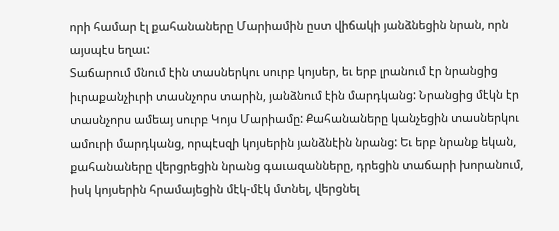որի համար էլ քահանաները Մարիամին ըստ վիճակի յանձնեցին նրան, որն այսպէս եղաւ:
Տաճարում մնում էին տասներկու սուրբ կոյսեր, եւ երբ լրանում էր նրանցից իւրաքանչիւրի տասնչորս տարին, յանձնում էին մարդկանց: Նրանցից մէկն էր տասնչորս ամեայ սուրբ Կոյս Մարիամը: Քահանաները կանչեցին տասներկու ամուրի մարդկանց, որպէսզի կոյսերին յանձնէին նրանց: Եւ երբ նրանք եկան, քահանաները վերցրեցին նրանց գաւազանները, դրեցին տաճարի խորանում, իսկ կոյսերին հրամայեցին մէկ-մէկ մտնել, վերցնել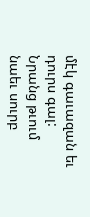մէկ գաւազան եւ դուրս գալ: Նրանց թւում նաեւ սուրբ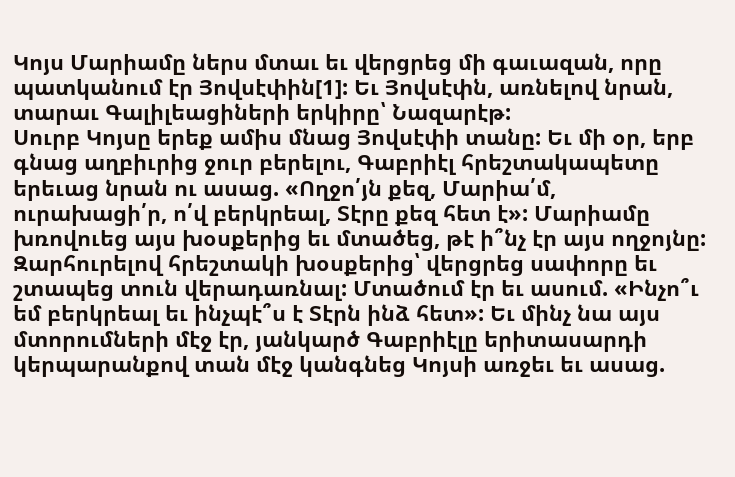Կոյս Մարիամը ներս մտաւ եւ վերցրեց մի գաւազան, որը պատկանում էր Յովսէփին[1]: Եւ Յովսէփն, առնելով նրան, տարաւ Գալիլեացիների երկիրը՝ Նազարէթ:
Սուրբ Կոյսը երեք ամիս մնաց Յովսէփի տանը: Եւ մի օր, երբ գնաց աղբիւրից ջուր բերելու, Գաբրիէլ հրեշտակապետը երեւաց նրան ու ասաց. «Ողջո՛յն քեզ, Մարիա՛մ, ուրախացի՛ր, ո՛վ բերկրեալ, Տէրը քեզ հետ է»: Մարիամը խռովուեց այս խօսքերից եւ մտածեց, թէ ի՞նչ էր այս ողջոյնը: Զարհուրելով հրեշտակի խօսքերից՝ վերցրեց սափորը եւ շտապեց տուն վերադառնալ: Մտածում էր եւ ասում. «Ինչո՞ւ եմ բերկրեալ եւ ինչպէ՞ս է Տէրն ինձ հետ»: Եւ մինչ նա այս մտորումների մէջ էր, յանկարծ Գաբրիէլը երիտասարդի կերպարանքով տան մէջ կանգնեց Կոյսի առջեւ եւ ասաց.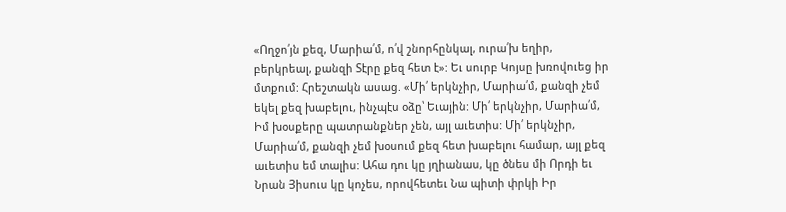«Ողջո՛յն քեզ, Մարիա՛մ, ո՛վ շնորհընկալ, ուրա՛խ եղիր, բերկրեալ, քանզի Տէրը քեզ հետ է»: Եւ սուրբ Կոյսը խռովուեց իր մտքում: Հրեշտակն ասաց. «Մի՛ երկնչիր, Մարիա՛մ, քանզի չեմ եկել քեզ խաբելու, ինչպէս օձը՝ Եւային: Մի՛ երկնչիր, Մարիա՛մ, Իմ խօսքերը պատրանքներ չեն, այլ աւետիս: Մի՛ երկնչիր, Մարիա՛մ, քանզի չեմ խօսում քեզ հետ խաբելու համար, այլ քեզ աւետիս եմ տալիս: Ահա դու կը յղիանաս, կը ծնես մի Որդի եւ Նրան Յիսուս կը կոչես, որովհետեւ Նա պիտի փրկի Իր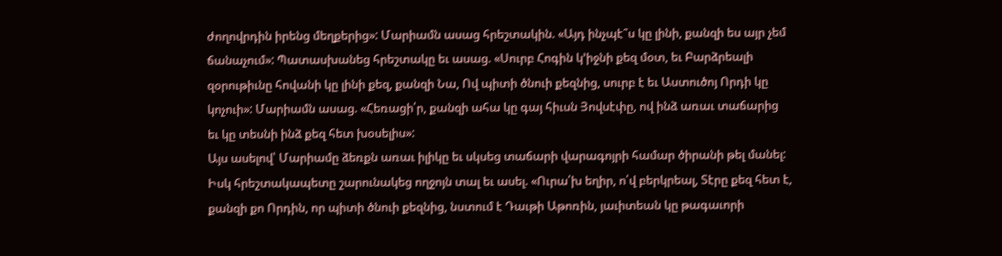ժողովրդին իրենց մեղքերից»: Մարիամն ասաց հրեշտակին. «Այդ ինչպէ՞ս կը լինի, քանզի ես այր չեմ ճանաչում»: Պատասխանեց հրեշտակը եւ ասաց. «Սուրբ Հոգին կ՚իջնի քեզ մօտ, եւ Բարձրեալի զօրութիւնը հովանի կը լինի քեզ, քանզի Նա, Ով պիտի ծնուի քեզնից, սուրբ է եւ Աստուծոյ Որդի կը կոչուի»: Մարիամն ասաց. «Հեռացի՛ր, քանզի ահա կը գայ հիւսն Յովսէփը, ով ինձ առաւ տաճարից եւ կը տեսնի ինձ քեզ հետ խօսելիս»:
Այս ասելով՝ Մարիամը ձեռքն առաւ իլիկը եւ սկսեց տաճարի վարագոյրի համար ծիրանի թել մանել: Իսկ հրեշտակապետը շարունակեց ողջոյն տալ եւ ասել. «Ուրա՛խ եղիր, ո՛վ բերկրեալ, Տէրը քեզ հետ է, քանզի քո Որդին, որ պիտի ծնուի քեզնից, նստում է Դաւթի Աթոռին, յաւիտեան կը թագաւորի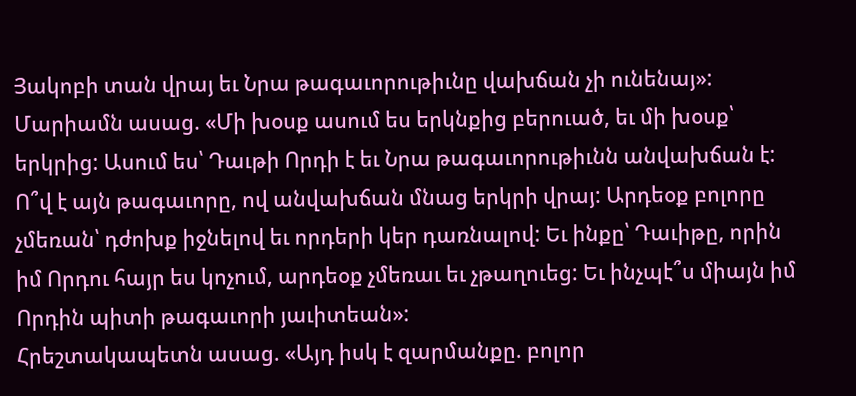Յակոբի տան վրայ եւ Նրա թագաւորութիւնը վախճան չի ունենայ»: Մարիամն ասաց. «Մի խօսք ասում ես երկնքից բերուած, եւ մի խօսք՝ երկրից: Ասում ես՝ Դաւթի Որդի է եւ Նրա թագաւորութիւնն անվախճան է: Ո՞վ է այն թագաւորը, ով անվախճան մնաց երկրի վրայ: Արդեօք բոլորը չմեռան՝ դժոխք իջնելով եւ որդերի կեր դառնալով: Եւ ինքը՝ Դաւիթը, որին իմ Որդու հայր ես կոչում, արդեօք չմեռաւ եւ չթաղուեց: Եւ ինչպէ՞ս միայն իմ Որդին պիտի թագաւորի յաւիտեան»:
Հրեշտակապետն ասաց. «Այդ իսկ է զարմանքը. բոլոր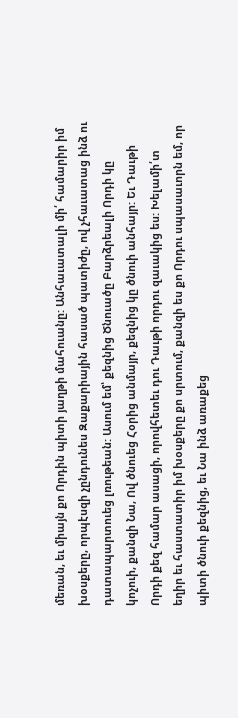մեռան, եւ միայն քո Որդին պիտի յաղթի մահուանը: Անհաւատալի մի՛ համարիր իմ խօսքերը, որպէսզի չընդունես Զաքարիային հասած պատիժը, ով չհաւատաց ինձ ու դատապարտուեց լռութեան: Ասում եմ՝ քեզնից Ծնուածը Բարձրեալի Որդի կը կոչուի, քանզի Նա, Ով ծնուեց Հօրից անմայր, քեզնից կը ծնուի անհայր: Եւ Դաւթի Որդի քեզ համար ասացի, որովհետեւ դու Դաւթի որդու զաւակից ես: Խելամի՛տ եղիր եւ հաստատիր իմ խօսքերը քո սրտում, քանզի ես քո Որդու սպասաւորն եմ, որ պիտի ծնուի քեզնից, եւ Նա ինձ առաքեց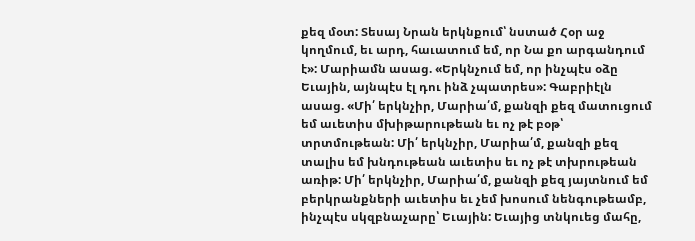քեզ մօտ: Տեսայ Նրան երկնքում՝ նստած Հօր աջ կողմում, եւ արդ, հաւատում եմ, որ Նա քո արգանդում է»: Մարիամն ասաց. «Երկնչում եմ, որ ինչպէս օձը Եւային, այնպէս էլ դու ինձ չպատրես»: Գաբրիէլն ասաց. «Մի՛ երկնչիր, Մարիա՛մ, քանզի քեզ մատուցում եմ աւետիս մխիթարութեան եւ ոչ թէ բօթ՝ տրտմութեան: Մի՛ երկնչիր, Մարիա՛մ, քանզի քեզ տալիս եմ խնդութեան աւետիս եւ ոչ թէ տխրութեան առիթ: Մի՛ երկնչիր, Մարիա՛մ, քանզի քեզ յայտնում եմ բերկրանքների աւետիս եւ չեմ խոսում նենգութեամբ, ինչպէս սկզբնաչարը՝ Եւային: Եւայից տնկուեց մահը,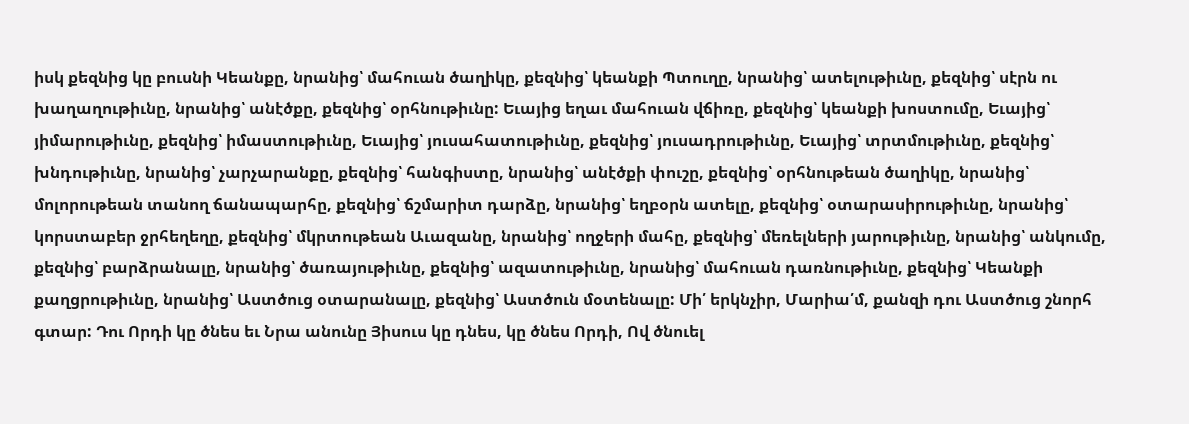իսկ քեզնից կը բուսնի Կեանքը, նրանից՝ մահուան ծաղիկը, քեզնից՝ կեանքի Պտուղը, նրանից՝ ատելութիւնը, քեզնից՝ սէրն ու խաղաղութիւնը, նրանից՝ անէծքը, քեզնից՝ օրհնութիւնը: Եւայից եղաւ մահուան վճիռը, քեզնից՝ կեանքի խոստումը, Եւայից՝ յիմարութիւնը, քեզնից՝ իմաստութիւնը, Եւայից՝ յուսահատութիւնը, քեզնից՝ յուսադրութիւնը, Եւայից՝ տրտմութիւնը, քեզնից՝ խնդութիւնը, նրանից՝ չարչարանքը, քեզնից՝ հանգիստը, նրանից՝ անէծքի փուշը, քեզնից՝ օրհնութեան ծաղիկը, նրանից՝ մոլորութեան տանող ճանապարհը, քեզնից՝ ճշմարիտ դարձը, նրանից՝ եղբօրն ատելը, քեզնից՝ օտարասիրութիւնը, նրանից՝ կորստաբեր ջրհեղեղը, քեզնից՝ մկրտութեան Աւազանը, նրանից՝ ողջերի մահը, քեզնից՝ մեռելների յարութիւնը, նրանից՝ անկումը, քեզնից՝ բարձրանալը, նրանից՝ ծառայութիւնը, քեզնից՝ ազատութիւնը, նրանից՝ մահուան դառնութիւնը, քեզնից՝ Կեանքի քաղցրութիւնը, նրանից՝ Աստծուց օտարանալը, քեզնից՝ Աստծուն մօտենալը: Մի՛ երկնչիր, Մարիա՛մ, քանզի դու Աստծուց շնորհ գտար: Դու Որդի կը ծնես եւ Նրա անունը Յիսուս կը դնես, կը ծնես Որդի, Ով ծնուել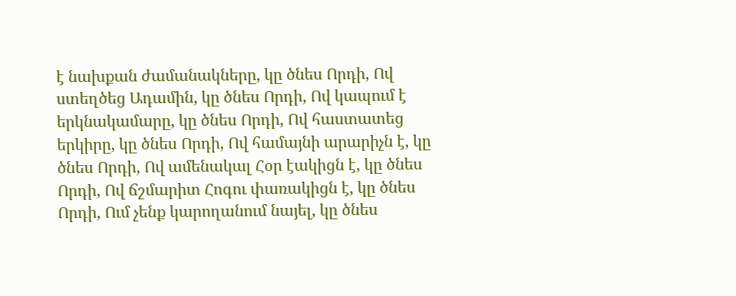է նախքան ժամանակները, կը ծնես Որդի, Ով ստեղծեց Ադամին, կը ծնես Որդի, Ով կապում է երկնակամարը, կը ծնես Որդի, Ով հաստատեց երկիրը, կը ծնես Որդի, Ով համայնի արարիչն է, կը ծնես Որդի, Ով ամենակալ Հօր էակիցն է, կը ծնես Որդի, Ով ճշմարիտ Հոգու փառակիցն է, կը ծնես Որդի, Ում չենք կարողանում նայել, կը ծնես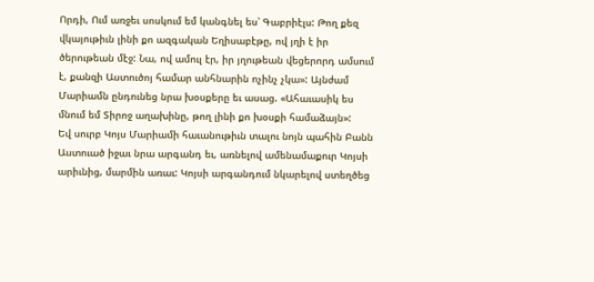Որդի, Ում առջեւ սոսկում եմ կանգնել ես՝ Գաբրիէլս: Թող քեզ վկայութիւն լինի քո ազգական Եղիսաբէթը, ով յղի է իր ծերութեան մէջ: Նա, ով ամուլ էր, իր յղութեան վեցերորդ ամսում է, քանզի Աստուծոյ համար անհնարին ոչինչ չկա»: Այնժամ Մարիամն ընդունեց նրա խօսքերը եւ ասաց. «Ահաւասիկ ես մնում եմ Տիրոջ աղախինը, թող լինի քո խօսքի համաձայն»:
Եվ սուրբ Կոյս Մարիամի հաւանութիւն տալու նոյն պահին Բանն Աստուած իջաւ նրա արգանդ եւ, առնելով ամենամաքուր Կոյսի արիւնից, մարմին առաւ: Կոյսի արգանդում նկարելով ստեղծեց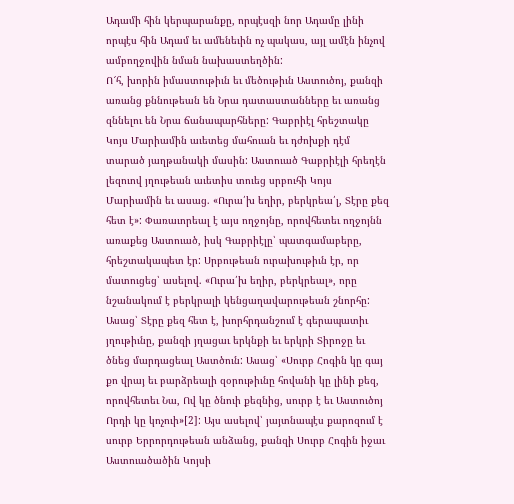Ադամի հին կերպարանքը, որպէսզի նոր Ադամը լինի որպէս հին Ադամ եւ ամենեւին ոչ պակաս, այլ ամէն ինչով ամբողջովին նման նախաստեղծին:
Ո՜հ, խորին իմաստութիւն եւ մեծութիւն Աստուծոյ, քանզի առանց քննութեան են Նրա դատաստանները եւ առանց զննելու են Նրա ճանապարհները: Գաբրիէլ հրեշտակը Կոյս Մարիամին աւետեց մահուան եւ դժոխքի դէմ տարած յաղթանակի մասին: Աստուած Գաբրիէլի հրեղէն լեզուով յղութեան աւետիս տուեց սրբուհի Կոյս Մարիամին եւ ասաց. «Ուրա՛խ եղիր, բերկրեա՛լ, Տէրը քեզ հետ է»: Փառաւորեալ է այս ողջոյնը, որովհետեւ ողջոյնն առաքեց Աստուած, իսկ Գաբրիէլը՝ պատգամաբերը, հրեշտակապետ էր: Սրբութեան ուրախութիւն էր, որ մատուցեց՝ ասելով. «Ուրա՛խ եղիր, բերկրեալ», որը նշանակում է բերկրալի կենցաղավարութեան շնորհը: Ասաց՝ Տէրը քեզ հետ է, խորհրդանշում է գերապատիւ յղութիւնը, քանզի յղացաւ երկնքի եւ երկրի Տիրոջը եւ ծնեց մարդացեալ Աստծուն: Ասաց՝ «Սուրբ Հոգին կը գայ քո վրայ եւ բարձրեալի զօրութիւնը հովանի կը լինի քեզ, որովհետեւ Նա, Ով կը ծնուի քեզնից, սուրբ է եւ Աստուծոյ Որդի կը կոչուի»[2]: Այս ասելով՝ յայտնապէս քարոզում է սուրբ Երրորդութեան անձանց, քանզի Սուրբ Հոգին իջաւ Աստուածածին Կոյսի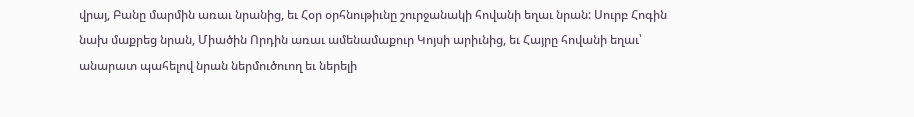վրայ, Բանը մարմին առաւ նրանից, եւ Հօր օրհնութիւնը շուրջանակի հովանի եղաւ նրան: Սուրբ Հոգին նախ մաքրեց նրան, Միածին Որդին առաւ ամենամաքուր Կոյսի արիւնից, եւ Հայրը հովանի եղաւ՝ անարատ պահելով նրան ներմուծուող եւ ներելի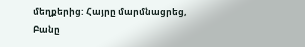մեղքերից: Հայրը մարմնացրեց, Բանը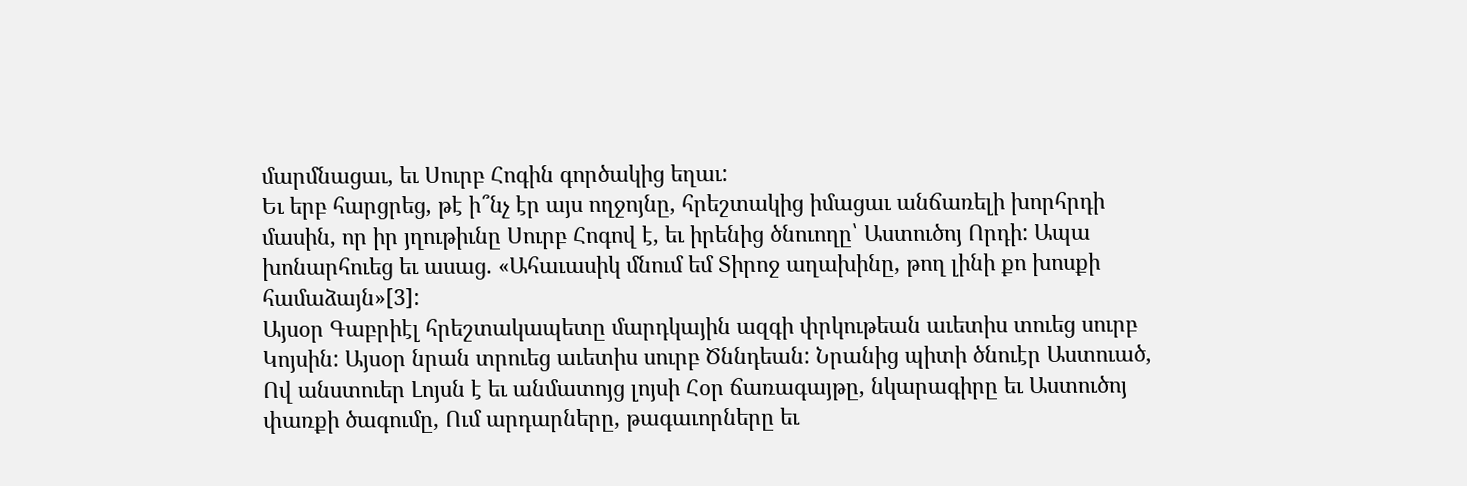մարմնացաւ, եւ Սուրբ Հոգին գործակից եղաւ:
Եւ երբ հարցրեց, թէ ի՞նչ էր այս ողջոյնը, հրեշտակից իմացաւ անճառելի խորհրդի մասին, որ իր յղութիւնը Սուրբ Հոգով է, եւ իրենից ծնուողը՝ Աստուծոյ Որդի: Ապա խոնարհուեց եւ ասաց. «Ահաւասիկ մնում եմ Տիրոջ աղախինը, թող լինի քո խոսքի համաձայն»[3]:
Այսօր Գաբրիէլ հրեշտակապետը մարդկային ազգի փրկութեան աւետիս տուեց սուրբ Կոյսին: Այսօր նրան տրուեց աւետիս սուրբ Ծննդեան: Նրանից պիտի ծնուէր Աստուած, Ով անստուեր Լոյսն է եւ անմատոյց լոյսի Հօր ճառագայթը, նկարագիրը եւ Աստուծոյ փառքի ծագումը, Ում արդարները, թագաւորները եւ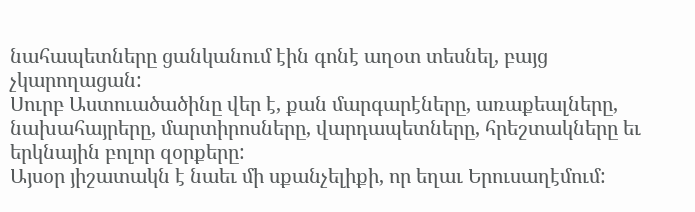նահապետները ցանկանում էին գոնէ աղօտ տեսնել, բայց չկարողացան:
Սուրբ Աստուածածինը վեր է, քան մարգարէները, առաքեալները, նախահայրերը, մարտիրոսները, վարդապետները, հրեշտակները եւ երկնային բոլոր զօրքերը:
Այսօր յիշատակն է նաեւ մի սքանչելիքի, որ եղաւ Երուսաղէմում: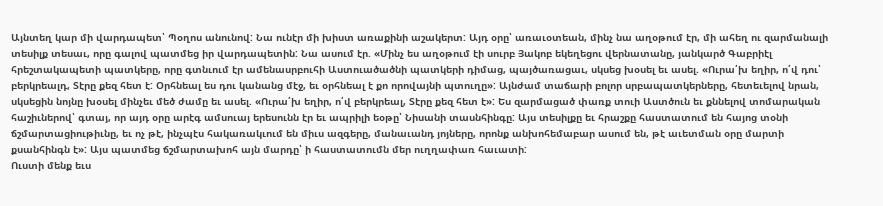Այնտեղ կար մի վարդապետ՝ Պօղոս անունով: Նա ունէր մի խիստ առաքինի աշակերտ: Այդ օրը՝ առաւօտեան, մինչ նա աղօթում էր, մի ահեղ ու զարմանալի տեսիլք տեսաւ, որը գալով պատմեց իր վարդապետին: Նա ասում էր. «Մինչ ես աղօթում էի սուրբ Յակոբ եկեղեցու վերնատանը, յանկարծ Գաբրիէլ հրեշտակապետի պատկերը, որը գտնւում էր ամենասրբուհի Աստուածածնի պատկերի դիմաց, պայծառացաւ, սկսեց խօսել եւ ասել. «Ուրա՛խ եղիր, ո՛վ դու՝ բերկրեալդ, Տէրը քեզ հետ է: Օրհնեալ ես դու կանանց մէջ, եւ օրհնեալ է քո որովայնի պտուղը»: Այնժամ տաճարի բոլոր սրբապատկերները, հետեւելով նրան, սկսեցին նոյնը խօսել մինչեւ մեծ ժամը եւ ասել. «Ուրա՛խ եղիր, ո՛վ բերկրեալ, Տէրը քեզ հետ է»: Ես զարմացած փառք տուի Աստծուն եւ քննելով տոմարական հաշիւներով՝ գտայ, որ այդ օրը արէգ ամսուայ երեսունն էր եւ ապրիլի եօթը՝ Նիսանի տասնհինգը: Այս տեսիլքը եւ հրաշքը հաստատում են հայոց տօնի ճշմարտացիութիւնը, եւ ոչ թէ, ինչպէս հակառակւում են միւս ազգերը, մանաւանդ յոյները, որոնք անխոհեմաբար ասում են, թէ աւետման օրը մարտի քսանհինգն է»: Այս պատմեց ճշմարտախոհ այն մարդը՝ ի հաստատումն մեր ուղղափառ հաւատի:
Ուստի մենք եւս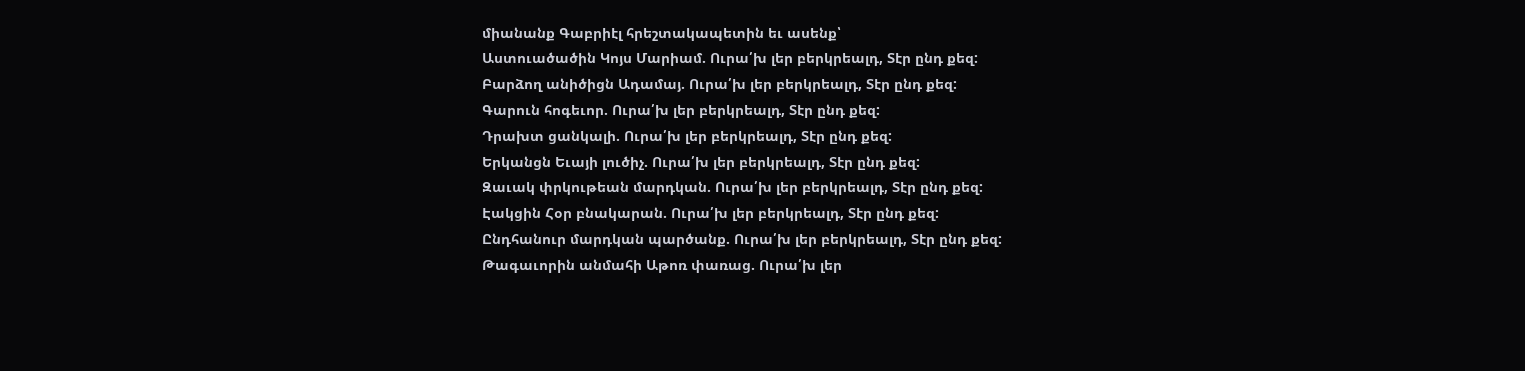միանանք Գաբրիէլ հրեշտակապետին եւ ասենք՝
Աստուածածին Կոյս Մարիամ. Ուրա՛խ լեր բերկրեալդ, Տէր ընդ քեզ:
Բարձող անիծիցն Ադամայ. Ուրա՛խ լեր բերկրեալդ, Տէր ընդ քեզ:
Գարուն հոգեւոր. Ուրա՛խ լեր բերկրեալդ, Տէր ընդ քեզ:
Դրախտ ցանկալի. Ուրա՛խ լեր բերկրեալդ, Տէր ընդ քեզ:
Երկանցն Եւայի լուծիչ. Ուրա՛խ լեր բերկրեալդ, Տէր ընդ քեզ:
Զաւակ փրկութեան մարդկան. Ուրա՛խ լեր բերկրեալդ, Տէր ընդ քեզ:
Էակցին Հօր բնակարան. Ուրա՛խ լեր բերկրեալդ, Տէր ընդ քեզ:
Ընդհանուր մարդկան պարծանք. Ուրա՛խ լեր բերկրեալդ, Տէր ընդ քեզ:
Թագաւորին անմահի Աթոռ փառաց. Ուրա՛խ լեր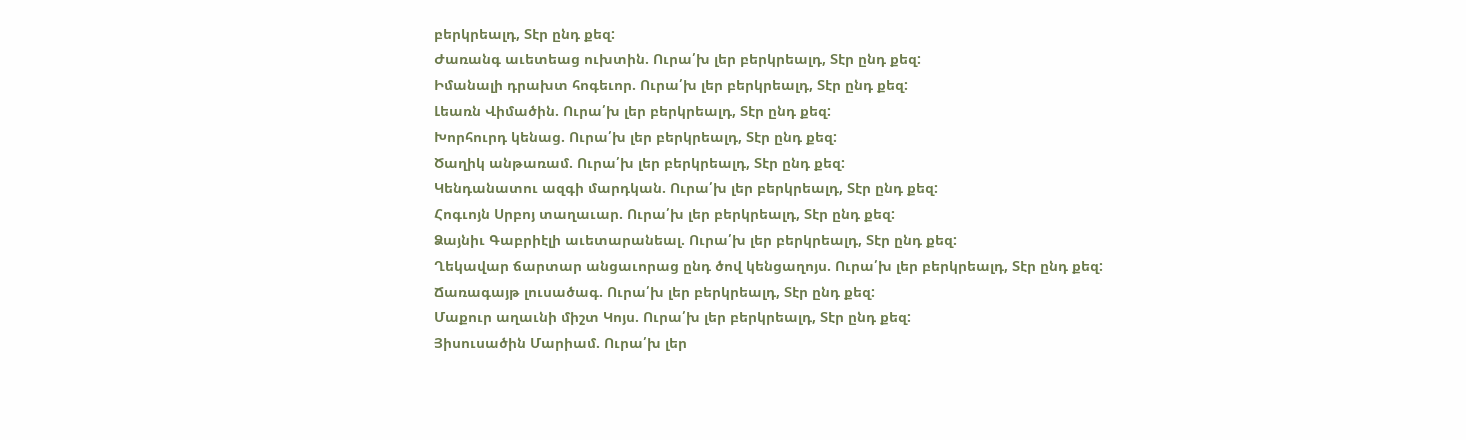բերկրեալդ, Տէր ընդ քեզ:
Ժառանգ աւետեաց ուխտին. Ուրա՛խ լեր բերկրեալդ, Տէր ընդ քեզ:
Իմանալի դրախտ հոգեւոր. Ուրա՛խ լեր բերկրեալդ, Տէր ընդ քեզ:
Լեառն Վիմածին. Ուրա՛խ լեր բերկրեալդ, Տէր ընդ քեզ:
Խորհուրդ կենաց. Ուրա՛խ լեր բերկրեալդ, Տէր ընդ քեզ:
Ծաղիկ անթառամ. Ուրա՛խ լեր բերկրեալդ, Տէր ընդ քեզ:
Կենդանատու ազգի մարդկան. Ուրա՛խ լեր բերկրեալդ, Տէր ընդ քեզ:
Հոգւոյն Սրբոյ տաղաւար. Ուրա՛խ լեր բերկրեալդ, Տէր ընդ քեզ:
Ձայնիւ Գաբրիէլի աւետարանեալ. Ուրա՛խ լեր բերկրեալդ, Տէր ընդ քեզ:
Ղեկավար ճարտար անցաւորաց ընդ ծով կենցաղոյս. Ուրա՛խ լեր բերկրեալդ, Տէր ընդ քեզ:
Ճառագայթ լուսածագ. Ուրա՛խ լեր բերկրեալդ, Տէր ընդ քեզ:
Մաքուր աղաւնի միշտ Կոյս. Ուրա՛խ լեր բերկրեալդ, Տէր ընդ քեզ:
Յիսուսածին Մարիամ. Ուրա՛խ լեր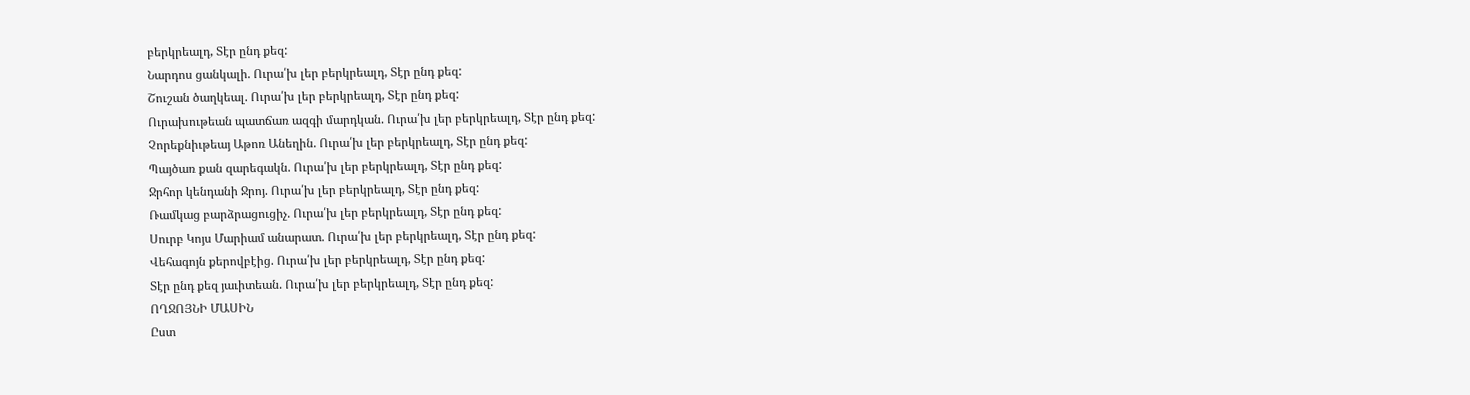բերկրեալդ, Տէր ընդ քեզ:
Նարդոս ցանկալի. Ուրա՛խ լեր բերկրեալդ, Տէր ընդ քեզ:
Շուշան ծաղկեալ. Ուրա՛խ լեր բերկրեալդ, Տէր ընդ քեզ:
Ուրախութեան պատճառ ազգի մարդկան. Ուրա՛խ լեր բերկրեալդ, Տէր ընդ քեզ:
Չորեքնիւթեայ Աթոռ Անեղին. Ուրա՛խ լեր բերկրեալդ, Տէր ընդ քեզ:
Պայծառ քան զարեգակն. Ուրա՛խ լեր բերկրեալդ, Տէր ընդ քեզ:
Ջրհոր կենդանի Ջրոյ. Ուրա՛խ լեր բերկրեալդ, Տէր ընդ քեզ:
Ռամկաց բարձրացուցիչ. Ուրա՛խ լեր բերկրեալդ, Տէր ընդ քեզ:
Սուրբ Կոյս Մարիամ անարատ. Ուրա՛խ լեր բերկրեալդ, Տէր ընդ քեզ:
Վեհագոյն քերովբէից. Ուրա՛խ լեր բերկրեալդ, Տէր ընդ քեզ:
Տէր ընդ քեզ յաւիտեան. Ուրա՛խ լեր բերկրեալդ, Տէր ընդ քեզ:
ՈՂՋՈՅՆԻ ՄԱՍԻՆ
Ըստ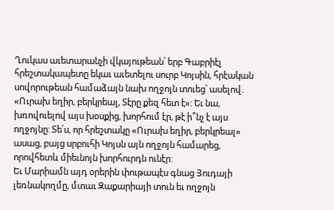Ղուկաս աւետարանչի վկայութեան՝ երբ Գաբրիէլ հրեշտակապետը եկաւ աւետելու սուրբ Կոյսին, հրէական սովորութեան համաձայն նախ ողջոյն տուեց՝ ասելով. «Ուրախ եղիր, բերկրեալ, Տէրը քեզ հետ է»: Եւ նա, խռովուելով այս խօսքից, խորհում էր, թէ ի՞նչ է այս ողջոյնը: Տե՛ս, որ հրեշտակը «Ուրախ եղիր, բերկրեալ» ասաց, բայց սրբուհի Կոյսն այն ողջոյն համարեց, որովհետև միեւնոյն խորհուրդն ունէր:
Եւ Մարիամն այդ օրերին փութապէս գնաց Յուդայի լեռնակողմը, մտաւ Զաքարիայի տուն եւ ողջոյն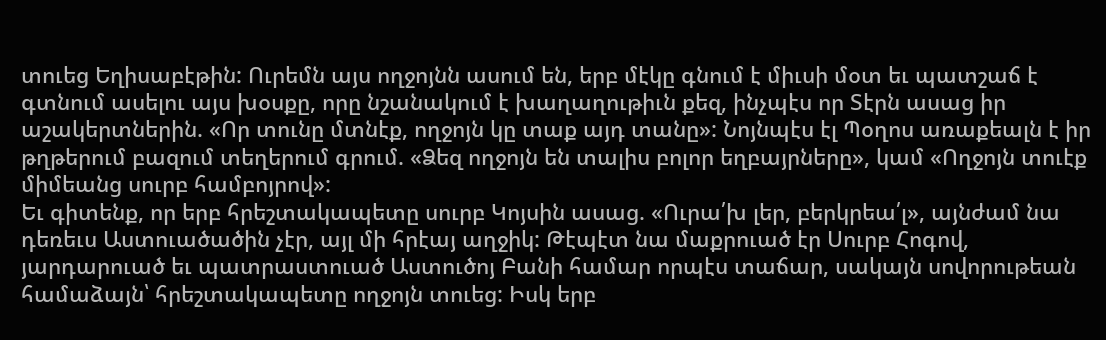տուեց Եղիսաբէթին: Ուրեմն այս ողջոյնն ասում են, երբ մէկը գնում է միւսի մօտ եւ պատշաճ է գտնում ասելու այս խօսքը, որը նշանակում է խաղաղութիւն քեզ, ինչպէս որ Տէրն ասաց իր աշակերտներին. «Որ տունը մտնէք, ողջոյն կը տաք այդ տանը»: Նոյնպէս էլ Պօղոս առաքեալն է իր թղթերում բազում տեղերում գրում. «Ձեզ ողջոյն են տալիս բոլոր եղբայրները», կամ «Ողջոյն տուէք միմեանց սուրբ համբոյրով»:
Եւ գիտենք, որ երբ հրեշտակապետը սուրբ Կոյսին ասաց. «Ուրա՛խ լեր, բերկրեա՛լ», այնժամ նա դեռեւս Աստուածածին չէր, այլ մի հրէայ աղջիկ: Թէպէտ նա մաքրուած էր Սուրբ Հոգով, յարդարուած եւ պատրաստուած Աստուծոյ Բանի համար որպէս տաճար, սակայն սովորութեան համաձայն՝ հրեշտակապետը ողջոյն տուեց: Իսկ երբ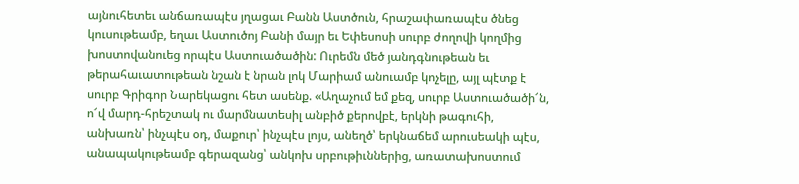այնուհետեւ անճառապէս յղացաւ Բանն Աստծուն, հրաշափառապէս ծնեց կուսութեամբ, եղաւ Աստուծոյ Բանի մայր եւ Եփեսոսի սուրբ ժողովի կողմից խոստովանուեց որպէս Աստուածածին: Ուրեմն մեծ յանդգնութեան եւ թերահաւատութեան նշան է նրան լոկ Մարիամ անուամբ կոչելը, այլ պէտք է սուրբ Գրիգոր Նարեկացու հետ ասենք. «Աղաչում եմ քեզ, սուրբ Աստուածածի՜ն, ո՜վ մարդ-հրեշտակ ու մարմնատեսիլ անբիծ քերովբէ, երկնի թագուհի, անխառն՝ ինչպէս օդ, մաքուր՝ ինչպէս լոյս, անեղծ՝ երկնաճեմ արուսեակի պէս, անապակութեամբ գերազանց՝ անկոխ սրբութիւններից, առատախոստում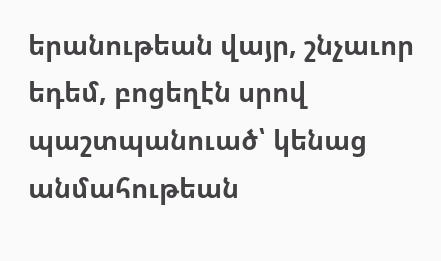երանութեան վայր, շնչաւոր եդեմ, բոցեղէն սրով պաշտպանուած՝ կենաց անմահութեան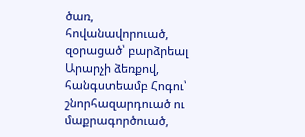ծառ, հովանավորուած, զօրացած՝ բարձրեալ Արարչի ձեռքով, հանգստեամբ Հոգու՝ շնորհազարդուած ու մաքրագործուած,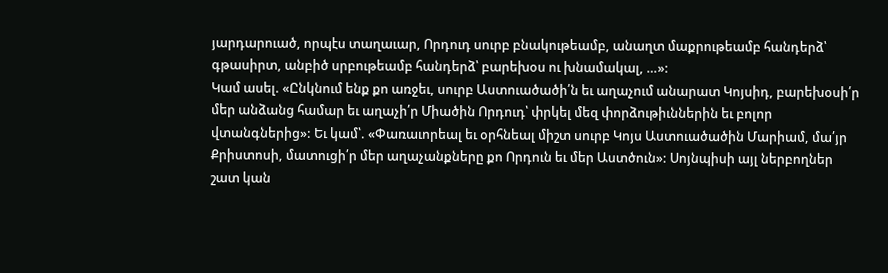յարդարուած, որպէս տաղաւար, Որդուդ սուրբ բնակութեամբ, անաղտ մաքրութեամբ հանդերձ՝ գթասիրտ, անբիծ սրբութեամբ հանդերձ՝ բարեխօս ու խնամակալ, …»:
Կամ ասել. «Ընկնում ենք քո առջեւ, սուրբ Աստուածածի՛ն եւ աղաչում անարատ Կոյսիդ, բարեխօսի՛ր մեր անձանց համար եւ աղաչի՛ր Միածին Որդուդ՝ փրկել մեզ փորձութիւններին եւ բոլոր վտանգներից»: Եւ կամ՝. «Փառաւորեալ եւ օրհնեալ միշտ սուրբ Կոյս Աստուածածին Մարիամ, մա՛յր Քրիստոսի, մատուցի՛ր մեր աղաչանքները քո Որդուն եւ մեր Աստծուն»: Սոյնպիսի այլ ներբողներ շատ կան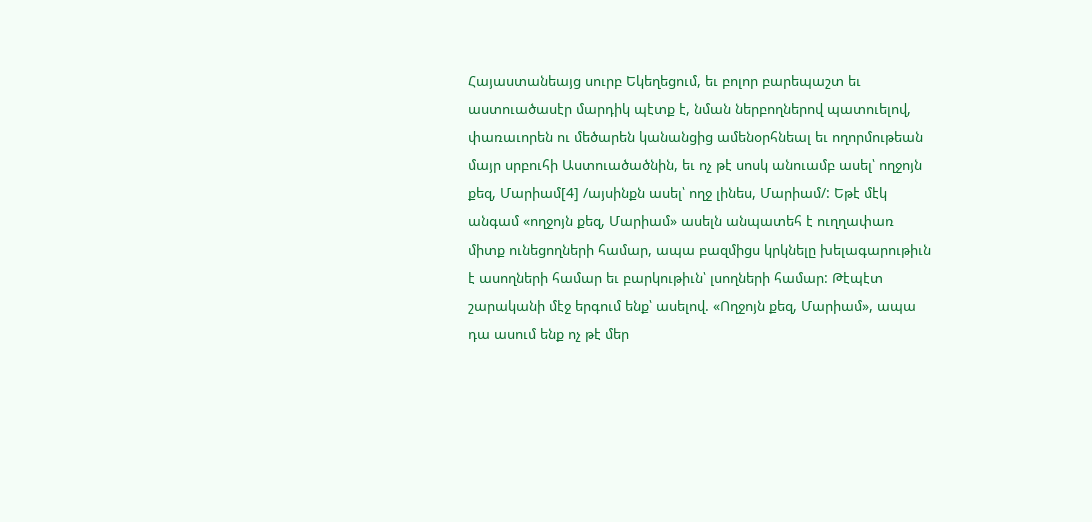Հայաստանեայց սուրբ Եկեղեցում, եւ բոլոր բարեպաշտ եւ աստուածասէր մարդիկ պէտք է, նման ներբողներով պատուելով, փառաւորեն ու մեծարեն կանանցից ամենօրհնեալ եւ ողորմութեան մայր սրբուհի Աստուածածնին, եւ ոչ թէ սոսկ անուամբ ասել՝ ողջոյն քեզ, Մարիամ[4] /այսինքն ասել՝ ողջ լինես, Մարիամ/: Եթէ մէկ անգամ «ողջոյն քեզ, Մարիամ» ասելն անպատեհ է ուղղափառ միտք ունեցողների համար, ապա բազմիցս կրկնելը խելագարութիւն է ասողների համար եւ բարկութիւն՝ լսողների համար: Թէպէտ շարականի մէջ երգում ենք՝ ասելով. «Ողջոյն քեզ, Մարիամ», ապա դա ասում ենք ոչ թէ մեր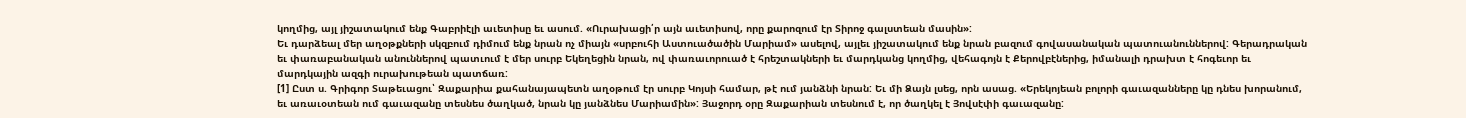կողմից, այլ յիշատակում ենք Գաբրիէլի աւետիսը եւ ասում. «Ուրախացի՛ր այն աւետիսով, որը քարոզում էր Տիրոջ գալստեան մասին»:
Եւ դարձեալ մեր աղօթքների սկզբում դիմում ենք նրան ոչ միայն «սրբուհի Աստուածածին Մարիամ» ասելով, այլեւ յիշատակում ենք նրան բազում գովասանական պատուանուններով: Գերադրական եւ փառաբանական անուններով պատւում է մեր սուրբ Եկեղեցին նրան, ով փառաւորուած է հրեշտակների եւ մարդկանց կողմից, վեհագոյն է Քերովբէներից, իմանալի դրախտ է հոգեւոր եւ մարդկային ազգի ուրախութեան պատճառ:
[1] Ըստ ս. Գրիգոր Տաթեւացու՝ Զաքարիա քահանայապետն աղօթում էր սուրբ Կոյսի համար, թէ ում յանձնի նրան: Եւ մի Ձայն լսեց, որն ասաց. «Երեկոյեան բոլորի գաւազանները կը դնես խորանում, եւ առաւօտեան ում գաւազանը տեսնես ծաղկած, նրան կը յանձնես Մարիամին»: Յաջորդ օրը Զաքարիան տեսնում է, որ ծաղկել է Յովսէփի գաւազանը: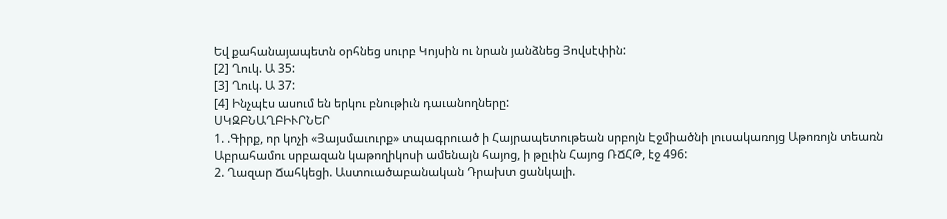Եվ քահանայապետն օրհնեց սուրբ Կոյսին ու նրան յանձնեց Յովսէփին:
[2] Ղուկ. Ա 35:
[3] Ղուկ. Ա 37:
[4] Ինչպէս ասում են երկու բնութիւն դաւանողները:
ՍԿԶԲՆԱՂԲԻՒՐՆԵՐ
1. .Գիրք, որ կոչի «Յայսմաւուրք» տպագրուած ի Հայրապետութեան սրբոյն Էջմիածնի լուսակառոյց Աթոռոյն տեառն Աբրահամու սրբազան կաթողիկոսի ամենայն հայոց, ի թըւին Հայոց ՌՃՀԹ, էջ 496:
2. Ղազար Ճահկեցի. Աստուածաբանական Դրախտ ցանկալի.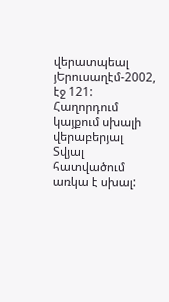վերատպեալ յԵրուսաղէմ-2002, էջ 121:
Հաղորդում կայքում սխալի վերաբերյալ
Տվյալ հատվածում առկա է սխալ: